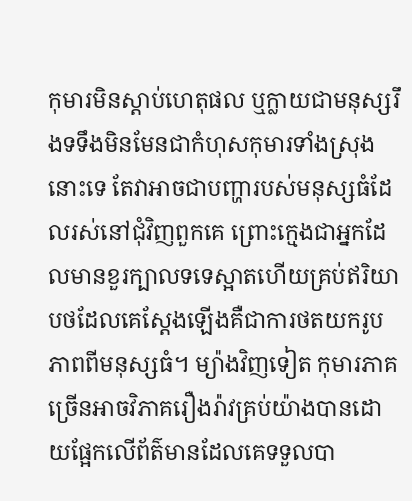កុមារមិនស្តាប់ហេតុផល ឬក្លាយជាមនុស្សរឹងទទឹងមិនមែនជាកំហុសកុមារទាំងស្រុងនោះទេ តែវាអាចជាបញ្ហារបស់មនុស្សធំដែលរស់នៅជុំវិញពួកគេ ព្រោះក្មេងជាអ្នកដែលមានខួរក្បាលទទេស្អាតហើយគ្រប់ឥរិយាបថដែលគេស្តែងឡើងគឺជាការថតយករូបភាពពីមនុស្សធំ។ ម្យ៉ាងវិញទៀត កុមារភាគច្រើនអាចវិភាគរឿងរ៉ាវគ្រប់យ៉ាងបានដោយផ្អែកលើព័ត៌មានដែលគេទទួលបា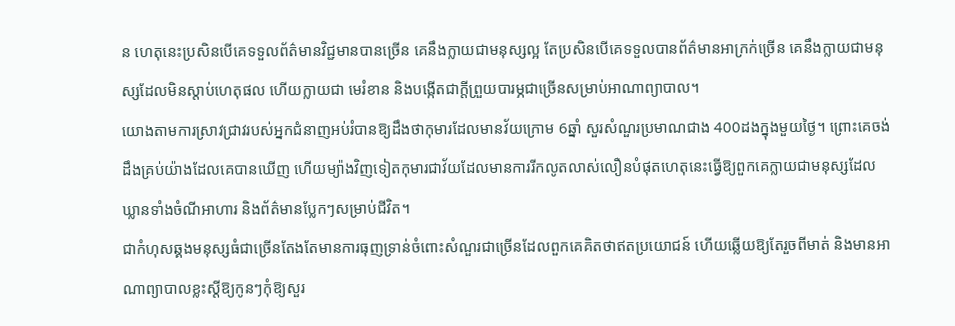ន ហេតុនេះប្រសិនបើគេទទួលព័ត៌មានវិជ្ជមានបានច្រើន គេនឹងក្លាយជាមនុស្សល្អ តែប្រសិនបើគេទទួលបានព័ត៌មានអាក្រក់ច្រើន គេនឹងក្លាយជាមនុស្សដែលមិនស្តាប់ហេតុផល ហើយក្លាយជា មេរំខាន និងបង្កើតជាក្តីព្រួយបារម្ភជាច្រើនសម្រាប់អាណាព្យាបាល។
យោងតាមការស្រាវជ្រាវរបស់អ្នកជំនាញអប់រំបានឱ្យដឹងថាកុមារដែលមានវ័យក្រោម 6ឆ្នាំ សួរសំណួរប្រមាណជាង 400ដងក្នុងមួយថ្ងៃ។ ព្រោះគេចង់ដឹងគ្រប់យ៉ាងដែលគេបានឃើញ ហើយម្យ៉ាងវិញទៀតកុមារជាវ័យដែលមានការរីកលូតលាស់លឿនបំផុតហេតុនេះធ្វើឱ្យពួកគេក្លាយជាមនុស្សដែលឃ្លានទាំងចំណីអាហារ និងព័ត៌មានប្លែកៗសម្រាប់ជីវិត។
ជាកំហុសឆ្គងមនុស្សធំជាច្រើនតែងតែមានការធុញទ្រាន់ចំពោះសំណួរជាច្រើនដែលពួកគេគិតថាឥតប្រយោជន៍ ហើយឆ្លើយឱ្យតែរួចពីមាត់ និងមានអាណាព្យាបាលខ្លះស្តីឱ្យកូនៗកុំឱ្យសួរ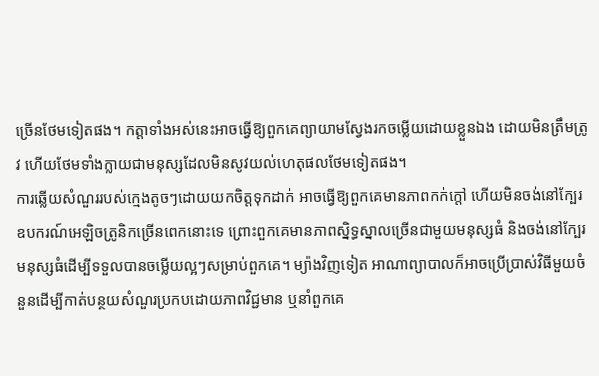ច្រើនថែមទៀតផង។ កត្តាទាំងអស់នេះអាចធ្វើឱ្យពួកគេព្យាយាមស្វែងរកចម្លើយដោយខ្លួនឯង ដោយមិនត្រឹមត្រូវ ហើយថែមទាំងក្លាយជាមនុស្សដែលមិនសូវយល់ហេតុផលថែមទៀតផង។
ការឆ្លើយសំណួររបស់ក្មេងតូចៗដោយយកចិត្តទុកដាក់ អាចធ្វើឱ្យពួកគេមានភាពកក់ក្តៅ ហើយមិនចង់នៅក្បែរឧបករណ៍អេឡិចត្រូនិកច្រើនពេកនោះទេ ព្រោះពួកគេមានភាពស្និទ្ធស្នាលច្រើនជាមួយមនុស្សធំ និងចង់នៅក្បែរមនុស្សធំដើម្បីទទួលបានចម្លើយល្អៗសម្រាប់ពួកគេ។ ម្យ៉ាងវិញទៀត អាណាព្យាបាលក៏អាចប្រើប្រាស់វិធីមួយចំនួនដើម្បីកាត់បន្ថយសំណួរប្រកបដោយភាពវិជ្ជមាន ឬនាំពួកគេ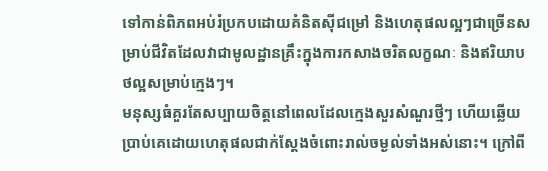ទៅកាន់ពិភពអប់រំប្រកបដោយគំនិតស៊ីជម្រៅ និងហេតុផលល្អៗជាច្រើនសម្រាប់ជីវិតដែលវាជាមូលដ្ឋានគ្រឹះក្នុងការកសាងចរិតលក្ខណៈ និងឥរិយាបថល្អសម្រាប់ក្មេងៗ។
មនុស្សធំគួរតែសប្បាយចិត្តនៅពេលដែលក្មេងសួរសំណួរថ្មីៗ ហើយឆ្លើយប្រាប់គេដោយហេតុផលជាក់ស្តែងចំពោះរាល់ចម្ងល់ទាំងអស់នោះ។ ក្រៅពី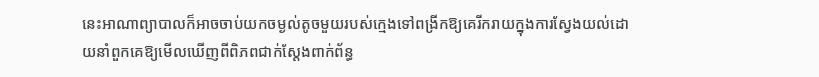នេះអាណាព្យាបាលក៏អាចចាប់យកចម្ងល់តូចមួយរបស់ក្មេងទៅពង្រីកឱ្យគេរីករាយក្នុងការស្វែងយល់ដោយនាំពួកគេឱ្យមើលឃើញពីពិភពជាក់ស្តែងពាក់ព័ន្ធ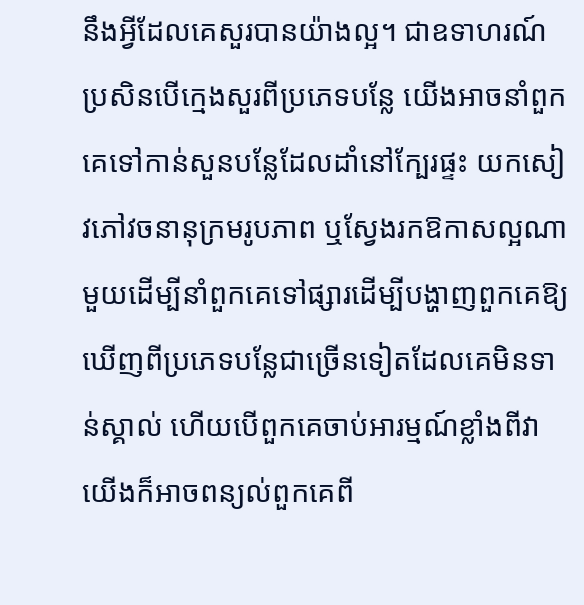នឹងអ្វីដែលគេសួរបានយ៉ាងល្អ។ ជាឧទាហរណ៍ ប្រសិនបើក្មេងសួរពីប្រភេទបន្លែ យើងអាចនាំពួកគេទៅកាន់សួនបន្លែដែលដាំនៅក្បែរផ្ទះ យកសៀវភៅវចនានុក្រមរូបភាព ឬស្វែងរកឱកាសល្អណាមួយដើម្បីនាំពួកគេទៅផ្សារដើម្បីបង្ហាញពួកគេឱ្យឃើញពីប្រភេទបន្លែជាច្រើនទៀតដែលគេមិនទាន់ស្គាល់ ហើយបើពួកគេចាប់អារម្មណ៍ខ្លាំងពីវា យើងក៏អាចពន្យល់ពួកគេពី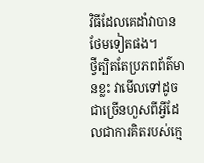វិធីដែលគេដាំវាបានថែមទៀតផង។
ថ្វីត្បិតតែប្រភពព័ត៌មានខ្លះ វាមើលទៅដូចជាច្រើនហួសពីអ្វីដែលជាការគិតរបស់ក្មេ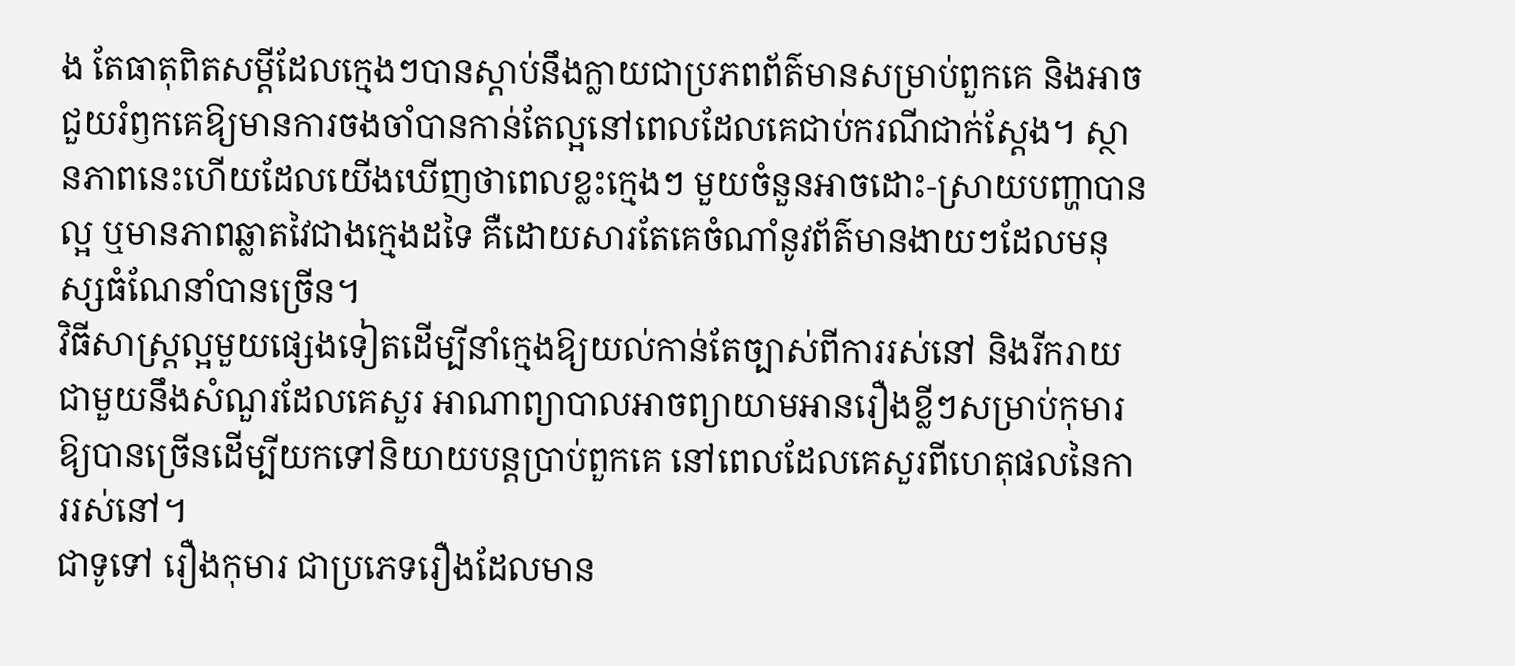ង តែធាតុពិតសម្តីដែលក្មេងៗបានស្តាប់នឹងក្លាយជាប្រភពព័ត៌មានសម្រាប់ពួកគេ និងអាចជួយរំឭកគេឱ្យមានការចងចាំបានកាន់តែល្អនៅពេលដែលគេជាប់ករណីជាក់ស្តែង។ ស្ថានភាពនេះហើយដែលយើងឃើញថាពេលខ្លះក្មេងៗ មួយចំនួនអាចដោះ-ស្រាយបញ្ហាបានល្អ ឬមានភាពឆ្លាតវៃជាងក្មេងដទៃ គឺដោយសារតែគេចំណាំនូវព័ត៌មានងាយៗដែលមនុស្សធំណែនាំបានច្រើន។
វិធីសាស្រ្តល្អមួយផ្សេងទៀតដើម្បីនាំក្មេងឱ្យយល់កាន់តែច្បាស់ពីការរស់នៅ និងរីករាយជាមួយនឹងសំណួរដែលគេសួរ អាណាព្យាបាលអាចព្យាយាមអានរឿងខ្លីៗសម្រាប់កុមារឱ្យបានច្រើនដើម្បីយកទៅនិយាយបន្តប្រាប់ពួកគេ នៅពេលដែលគេសួរពីហេតុផលនៃការរស់នៅ។
ជាទូទៅ រឿងកុមារ ជាប្រភេទរឿងដែលមាន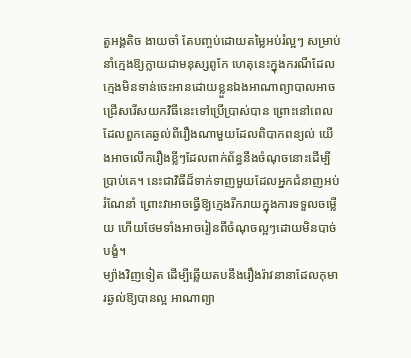តួអង្គតិច ងាយចាំ តែបញ្ចប់ដោយតម្លៃអប់រំល្អៗ សម្រាប់នាំក្មេងឱ្យក្លាយជាមនុស្សពូកែ ហេតុនេះក្នុងករណីដែលក្មេងមិនទាន់ចេះអានដោយខ្លួនឯងអាណាព្យាបាលអាចជ្រើសរើសយកវិធីនេះទៅប្រើប្រាស់បាន ព្រោះនៅពេលដែលពួកគេឆ្ងល់ពីរឿងណាមួយដែលពិបាកពន្យល់ យើងអាចលើករឿងខ្លីៗដែលពាក់ព័ន្ធនឹងចំណុចនោះដើម្បីប្រាប់គេ។ នេះជាវិធីដ៏ទាក់ទាញមួយដែលអ្នកជំនាញអប់រំណែនាំ ព្រោះវាអាចធ្វើឱ្យក្មេងរីករាយក្នុងការទទួលចម្លើយ ហើយថែមទាំងអាចរៀនពីចំណុចល្អៗដោយមិនបាច់បង្ខំ។
ម្យ៉ាងវិញទៀត ដើម្បីឆ្លើយតបនឹងរឿងរ៉ាវនានាដែលកុមារឆ្ងល់ឱ្យបានល្អ អាណាព្យា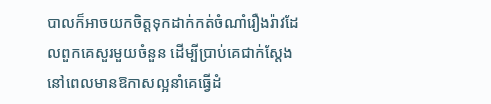បាលក៏អាចយកចិត្តទុកដាក់កត់ចំណាំរឿងរ៉ាវដែលពួកគេសួរមួយចំនួន ដើម្បីប្រាប់គេជាក់ស្តែងនៅពេលមានឱកាសល្អនាំគេធ្វើដំ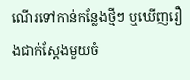ណើរទៅកាន់កន្លែងថ្មីៗ ឬឃើញរឿងជាក់ស្តែងមួយចំ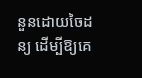នួនដោយចៃដន្យ ដើម្បីឱ្យគេ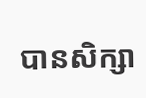បានសិក្សា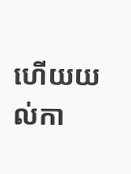ហើយយល់កា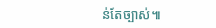ន់តែច្បាស់៕